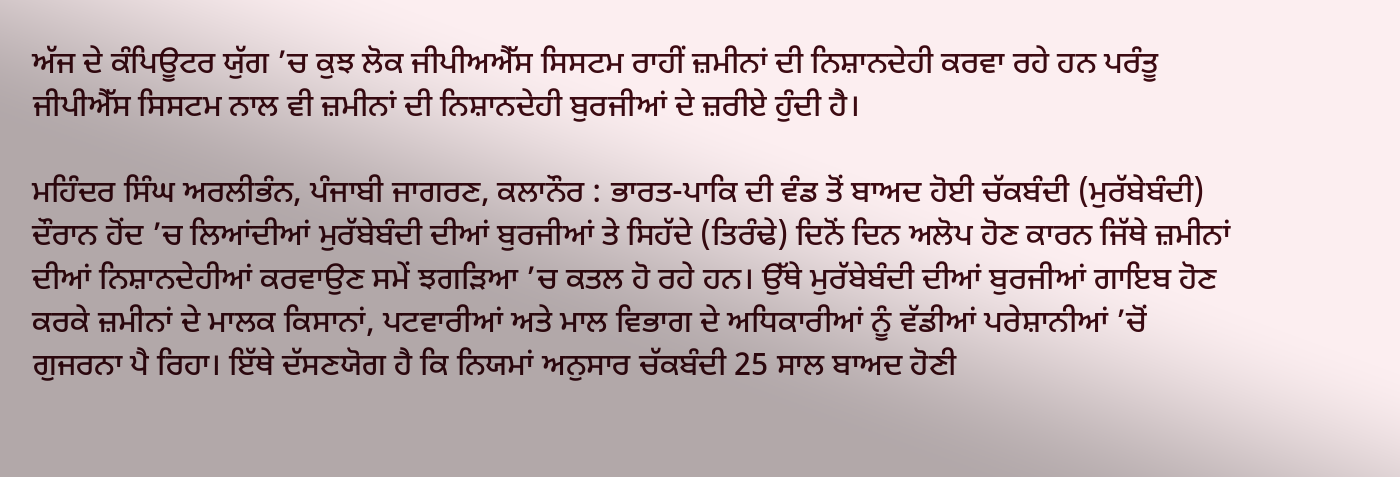ਅੱਜ ਦੇ ਕੰਪਿਊਟਰ ਯੁੱਗ ’ਚ ਕੁਝ ਲੋਕ ਜੀਪੀਅਐੱਸ ਸਿਸਟਮ ਰਾਹੀਂ ਜ਼ਮੀਨਾਂ ਦੀ ਨਿਸ਼ਾਨਦੇਹੀ ਕਰਵਾ ਰਹੇ ਹਨ ਪਰੰਤੂ ਜੀਪੀਐੱਸ ਸਿਸਟਮ ਨਾਲ ਵੀ ਜ਼ਮੀਨਾਂ ਦੀ ਨਿਸ਼ਾਨਦੇਹੀ ਬੁਰਜੀਆਂ ਦੇ ਜ਼ਰੀਏ ਹੁੰਦੀ ਹੈ।

ਮਹਿੰਦਰ ਸਿੰਘ ਅਰਲੀਭੰਨ, ਪੰਜਾਬੀ ਜਾਗਰਣ, ਕਲਾਨੌਰ : ਭਾਰਤ-ਪਾਕਿ ਦੀ ਵੰਡ ਤੋਂ ਬਾਅਦ ਹੋਈ ਚੱਕਬੰਦੀ (ਮੁਰੱਬੇਬੰਦੀ) ਦੌਰਾਨ ਹੋਂਦ ’ਚ ਲਿਆਂਦੀਆਂ ਮੁਰੱਬੇਬੰਦੀ ਦੀਆਂ ਬੁਰਜੀਆਂ ਤੇ ਸਿਹੱਦੇ (ਤਿਰੰਢੇ) ਦਿਨੋਂ ਦਿਨ ਅਲੋਪ ਹੋਣ ਕਾਰਨ ਜਿੱਥੇ ਜ਼ਮੀਨਾਂ ਦੀਆਂ ਨਿਸ਼ਾਨਦੇਹੀਆਂ ਕਰਵਾਉਣ ਸਮੇਂ ਝਗੜਿਆ ’ਚ ਕਤਲ ਹੋ ਰਹੇ ਹਨ। ਉੱਥੇ ਮੁਰੱਬੇਬੰਦੀ ਦੀਆਂ ਬੁਰਜੀਆਂ ਗਾਇਬ ਹੋਣ ਕਰਕੇ ਜ਼ਮੀਨਾਂ ਦੇ ਮਾਲਕ ਕਿਸਾਨਾਂ, ਪਟਵਾਰੀਆਂ ਅਤੇ ਮਾਲ ਵਿਭਾਗ ਦੇ ਅਧਿਕਾਰੀਆਂ ਨੂੰ ਵੱਡੀਆਂ ਪਰੇਸ਼ਾਨੀਆਂ ’ਚੋਂ ਗੁਜਰਨਾ ਪੈ ਰਿਹਾ। ਇੱਥੇ ਦੱਸਣਯੋਗ ਹੈ ਕਿ ਨਿਯਮਾਂ ਅਨੁਸਾਰ ਚੱਕਬੰਦੀ 25 ਸਾਲ ਬਾਅਦ ਹੋਣੀ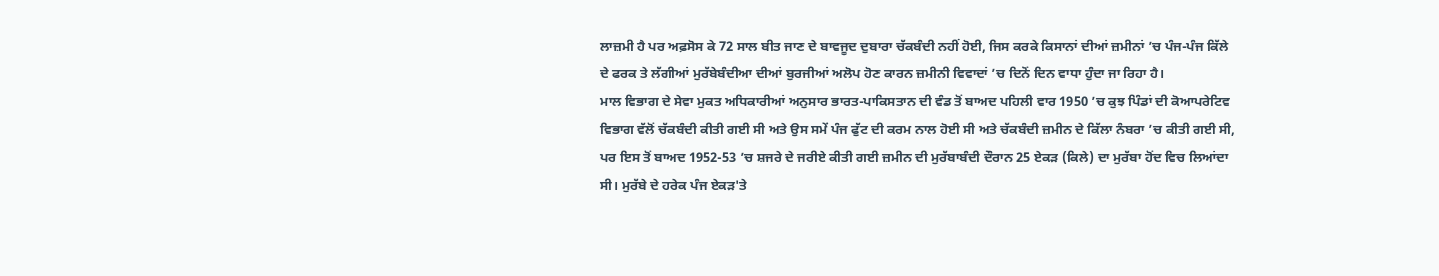ਲਾਜ਼ਮੀ ਹੈ ਪਰ ਅਫ਼ਸੋਸ ਕੇ 72 ਸਾਲ ਬੀਤ ਜਾਣ ਦੇ ਬਾਵਜੂਦ ਦੁਬਾਰਾ ਚੱਕਬੰਦੀ ਨਹੀਂ ਹੋਈ, ਜਿਸ ਕਰਕੇ ਕਿਸਾਨਾਂ ਦੀਆਂ ਜ਼ਮੀਨਾਂ ’ਚ ਪੰਜ-ਪੰਜ ਕਿੱਲੇ ਦੇ ਫਰਕ ਤੇ ਲੱਗੀਆਂ ਮੁਰੱਬੇਬੰਦੀਆ ਦੀਆਂ ਬੁਰਜੀਆਂ ਅਲੋਪ ਹੋਣ ਕਾਰਨ ਜ਼ਮੀਨੀ ਵਿਵਾਦਾਂ ’ਚ ਦਿਨੋਂ ਦਿਨ ਵਾਧਾ ਹੁੰਦਾ ਜਾ ਰਿਹਾ ਹੈ।
ਮਾਲ ਵਿਭਾਗ ਦੇ ਸੇਵਾ ਮੁਕਤ ਅਧਿਕਾਰੀਆਂ ਅਨੁਸਾਰ ਭਾਰਤ-ਪਾਕਿਸਤਾਨ ਦੀ ਵੰਡ ਤੋਂ ਬਾਅਦ ਪਹਿਲੀ ਵਾਰ 1950 ’ਚ ਕੁਝ ਪਿੰਡਾਂ ਦੀ ਕੋਆਪਰੇਟਿਵ ਵਿਭਾਗ ਵੱਲੋਂ ਚੱਕਬੰਦੀ ਕੀਤੀ ਗਈ ਸੀ ਅਤੇ ਉਸ ਸਮੇਂ ਪੰਜ ਫੁੱਟ ਦੀ ਕਰਮ ਨਾਲ ਹੋਈ ਸੀ ਅਤੇ ਚੱਕਬੰਦੀ ਜ਼ਮੀਨ ਦੇ ਕਿੱਲਾ ਨੰਬਰਾ ’ਚ ਕੀਤੀ ਗਈ ਸੀ, ਪਰ ਇਸ ਤੋਂ ਬਾਅਦ 1952-53 ’ਚ ਸ਼ਜਰੇ ਦੇ ਜਰੀਏ ਕੀਤੀ ਗਈ ਜ਼ਮੀਨ ਦੀ ਮੁਰੱਬਾਬੰਦੀ ਦੌਰਾਨ 25 ਏਕੜ (ਕਿਲੇ) ਦਾ ਮੁਰੱਬਾ ਹੋਂਦ ਵਿਚ ਲਿਆਂਦਾ ਸੀ। ਮੁਰੱਬੇ ਦੇ ਹਰੇਕ ਪੰਜ ਏਕੜ'ਤੇ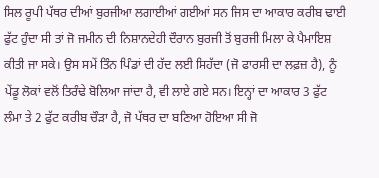ਸਿਲ ਰੂਪੀ ਪੱਥਰ ਦੀਆਂ ਬੁਰਜੀਆ ਲਗਾਈਆਂ ਗਈਆਂ ਸਨ ਜਿਸ ਦਾ ਆਕਾਰ ਕਰੀਬ ਢਾਈ ਫੁੱਟ ਹੁੰਦਾ ਸੀ ਤਾਂ ਜੋ ਜਮੀਨ ਦੀ ਨਿਸ਼ਾਨਦੇਹੀ ਦੌਰਾਨ ਬੁਰਜੀ ਤੋਂ ਬੁਰਜੀ ਮਿਲਾ ਕੇ ਪੈਮਾਇਸ਼ ਕੀਤੀ ਜਾ ਸਕੇ। ਉਸ ਸਮੇਂ ਤਿੰਨ ਪਿੰਡਾਂ ਦੀ ਹੱਦ ਲਈ ਸਿਹੱਦਾ (ਜੋ ਫਾਰਸੀ ਦਾ ਲਫ਼ਜ਼ ਹੈ), ਨੂੰ ਪੇਂਡੂ ਲੋਕਾਂ ਵਲੋਂ ਤਿਰੰਢੇ ਬੋਲਿਆ ਜਾਂਦਾ ਹੈ, ਵੀ ਲਾਏ ਗਏ ਸਨ। ਇਨ੍ਹਾਂ ਦਾ ਆਕਾਰ 3 ਫੁੱਟ ਲੰਮਾ ਤੇ 2 ਫੁੱਟ ਕਰੀਬ ਚੌੜਾ ਹੈ, ਜੋ ਪੱਥਰ ਦਾ ਬਣਿਆ ਹੋਇਆ ਸੀ ਜੋ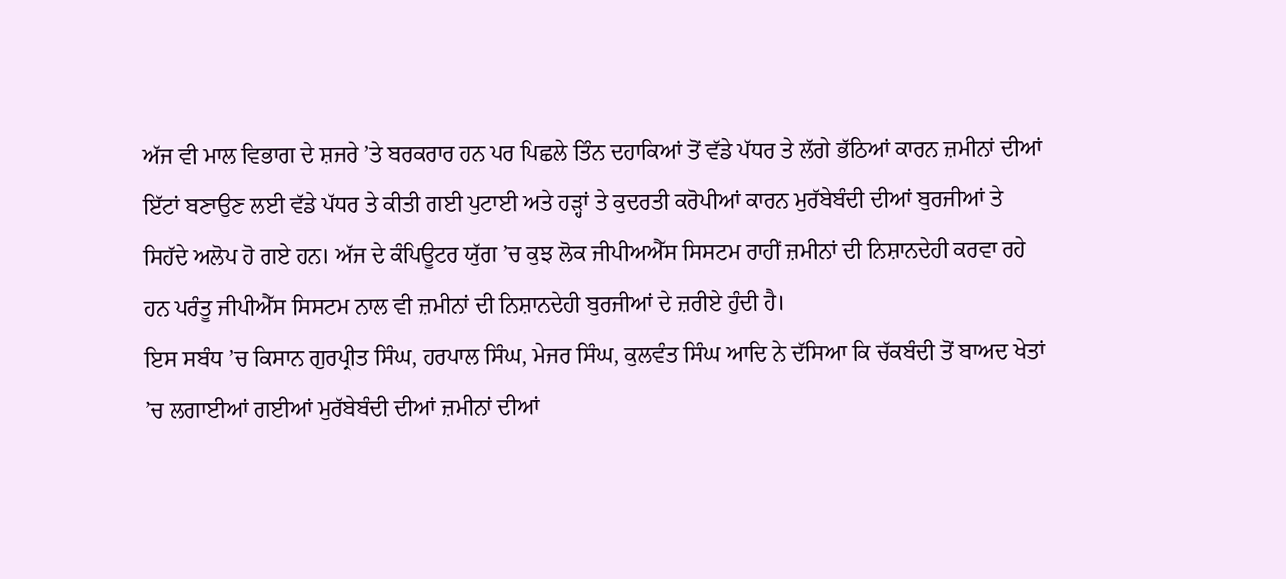ਅੱਜ ਵੀ ਮਾਲ ਵਿਭਾਗ ਦੇ ਸ਼ਜਰੇ ’ਤੇ ਬਰਕਰਾਰ ਹਨ ਪਰ ਪਿਛਲੇ ਤਿੰਨ ਦਹਾਕਿਆਂ ਤੋਂ ਵੱਡੇ ਪੱਧਰ ਤੇ ਲੱਗੇ ਭੱਠਿਆਂ ਕਾਰਨ ਜ਼ਮੀਨਾਂ ਦੀਆਂ ਇੱਟਾਂ ਬਣਾਉਣ ਲਈ ਵੱਡੇ ਪੱਧਰ ਤੇ ਕੀਤੀ ਗਈ ਪੁਟਾਈ ਅਤੇ ਹੜ੍ਹਾਂ ਤੇ ਕੁਦਰਤੀ ਕਰੋਪੀਆਂ ਕਾਰਨ ਮੁਰੱਬੇਬੰਦੀ ਦੀਆਂ ਬੁਰਜੀਆਂ ਤੇ ਸਿਹੱਦੇ ਅਲੋਪ ਹੋ ਗਏ ਹਨ। ਅੱਜ ਦੇ ਕੰਪਿਊਟਰ ਯੁੱਗ ’ਚ ਕੁਝ ਲੋਕ ਜੀਪੀਅਐੱਸ ਸਿਸਟਮ ਰਾਹੀਂ ਜ਼ਮੀਨਾਂ ਦੀ ਨਿਸ਼ਾਨਦੇਹੀ ਕਰਵਾ ਰਹੇ ਹਨ ਪਰੰਤੂ ਜੀਪੀਐੱਸ ਸਿਸਟਮ ਨਾਲ ਵੀ ਜ਼ਮੀਨਾਂ ਦੀ ਨਿਸ਼ਾਨਦੇਹੀ ਬੁਰਜੀਆਂ ਦੇ ਜ਼ਰੀਏ ਹੁੰਦੀ ਹੈ।
ਇਸ ਸਬੰਧ ’ਚ ਕਿਸਾਨ ਗੁਰਪ੍ਰੀਤ ਸਿੰਘ, ਹਰਪਾਲ ਸਿੰਘ, ਮੇਜਰ ਸਿੰਘ, ਕੁਲਵੰਤ ਸਿੰਘ ਆਦਿ ਨੇ ਦੱਸਿਆ ਕਿ ਚੱਕਬੰਦੀ ਤੋਂ ਬਾਅਦ ਖੇਤਾਂ ’ਚ ਲਗਾਈਆਂ ਗਈਆਂ ਮੁਰੱਬੇਬੰਦੀ ਦੀਆਂ ਜ਼ਮੀਨਾਂ ਦੀਆਂ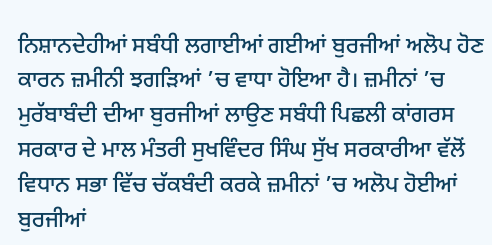ਨਿਸ਼ਾਨਦੇਹੀਆਂ ਸਬੰਧੀ ਲਗਾਈਆਂ ਗਈਆਂ ਬੁਰਜੀਆਂ ਅਲੋਪ ਹੋਣ ਕਾਰਨ ਜ਼ਮੀਨੀ ਝਗੜਿਆਂ ’ਚ ਵਾਧਾ ਹੋਇਆ ਹੈ। ਜ਼ਮੀਨਾਂ ’ਚ ਮੁਰੱਬਾਬੰਦੀ ਦੀਆ ਬੁਰਜੀਆਂ ਲਾਉਣ ਸਬੰਧੀ ਪਿਛਲੀ ਕਾਂਗਰਸ ਸਰਕਾਰ ਦੇ ਮਾਲ ਮੰਤਰੀ ਸੁਖਵਿੰਦਰ ਸਿੰਘ ਸੁੱਖ ਸਰਕਾਰੀਆ ਵੱਲੋਂ ਵਿਧਾਨ ਸਭਾ ਵਿੱਚ ਚੱਕਬੰਦੀ ਕਰਕੇ ਜ਼ਮੀਨਾਂ ’ਚ ਅਲੋਪ ਹੋਈਆਂ ਬੁਰਜੀਆਂ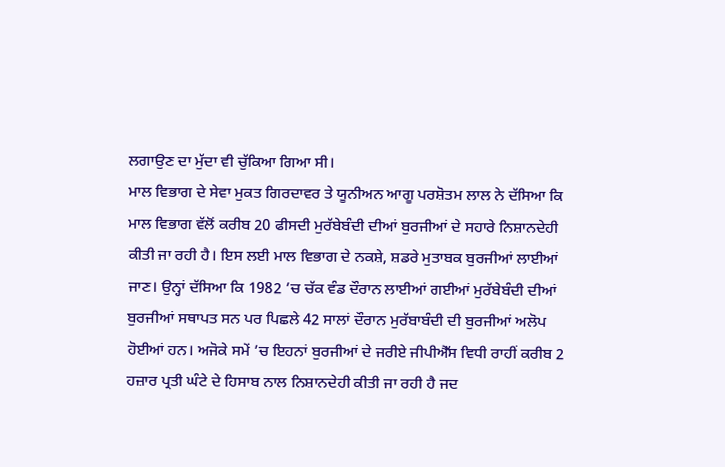ਲਗਾਉਣ ਦਾ ਮੁੱਦਾ ਵੀ ਚੁੱਕਿਆ ਗਿਆ ਸੀ।
ਮਾਲ ਵਿਭਾਗ ਦੇ ਸੇਵਾ ਮੁਕਤ ਗਿਰਦਾਵਰ ਤੇ ਯੂਨੀਅਨ ਆਗੂ ਪਰਸ਼ੋਤਮ ਲਾਲ ਨੇ ਦੱਸਿਆ ਕਿ ਮਾਲ ਵਿਭਾਗ ਵੱਲੋਂ ਕਰੀਬ 20 ਫੀਸਦੀ ਮੁਰੱਬੇਬੰਦੀ ਦੀਆਂ ਬੁਰਜੀਆਂ ਦੇ ਸਹਾਰੇ ਨਿਸ਼ਾਨਦੇਹੀ ਕੀਤੀ ਜਾ ਰਹੀ ਹੈ। ਇਸ ਲਈ ਮਾਲ ਵਿਭਾਗ ਦੇ ਨਕਸ਼ੇ, ਸ਼ਡਰੇ ਮੁਤਾਬਕ ਬੁਰਜੀਆਂ ਲਾਈਆਂ ਜਾਣ। ਉਨ੍ਹਾਂ ਦੱਸਿਆ ਕਿ 1982 ’ਚ ਚੱਕ ਵੰਡ ਦੌਰਾਨ ਲਾਈਆਂ ਗਈਆਂ ਮੁਰੱਬੇਬੰਦੀ ਦੀਆਂ ਬੁਰਜੀਆਂ ਸਥਾਪਤ ਸਨ ਪਰ ਪਿਛਲੇ 42 ਸਾਲਾਂ ਦੌਰਾਨ ਮੁਰੱਬਾਬੰਦੀ ਦੀ ਬੁਰਜੀਆਂ ਅਲੋਪ ਹੋਈਆਂ ਹਨ। ਅਜੋਕੇ ਸਮੇਂ ’ਚ ਇਹਨਾਂ ਬੁਰਜੀਆਂ ਦੇ ਜਰੀਏ ਜੀਪੀਐੱਸ ਵਿਧੀ ਰਾਹੀਂ ਕਰੀਬ 2 ਹਜ਼ਾਰ ਪ੍ਰਤੀ ਘੰਟੇ ਦੇ ਹਿਸਾਬ ਨਾਲ ਨਿਸ਼ਾਨਦੇਹੀ ਕੀਤੀ ਜਾ ਰਹੀ ਹੈ ਜਦ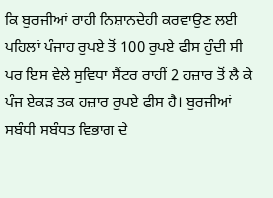ਕਿ ਬੁਰਜੀਆਂ ਰਾਹੀ ਨਿਸ਼ਾਨਦੇਹੀ ਕਰਵਾਉਣ ਲਈ ਪਹਿਲਾਂ ਪੰਜਾਹ ਰੁਪਏ ਤੋਂ 100 ਰੁਪਏ ਫੀਸ ਹੁੰਦੀ ਸੀ ਪਰ ਇਸ ਵੇਲੇ ਸੁਵਿਧਾ ਸੈਂਟਰ ਰਾਹੀਂ 2 ਹਜ਼ਾਰ ਤੋਂ ਲੈ ਕੇ ਪੰਜ ਏਕੜ ਤਕ ਹਜ਼ਾਰ ਰੁਪਏ ਫੀਸ ਹੈ। ਬੁਰਜੀਆਂ ਸਬੰਧੀ ਸਬੰਧਤ ਵਿਭਾਗ ਦੇ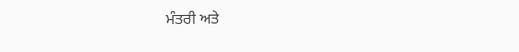ਮੰਤਰੀ ਅਤੇ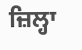ਜ਼ਿਲ੍ਹਾ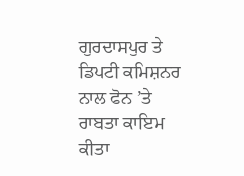ਗੁਰਦਾਸਪੁਰ ਤੇ ਡਿਪਟੀ ਕਮਿਸ਼ਨਰ ਨਾਲ ਫੋਨ ’ਤੇ ਰਾਬਤਾ ਕਾਇਮ ਕੀਤਾ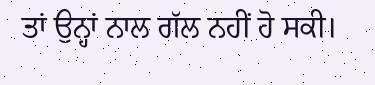ਤਾਂ ਉਨ੍ਹਾਂ ਨਾਲ ਗੱਲ ਨਹੀਂ ਹੋ ਸਕੀ।